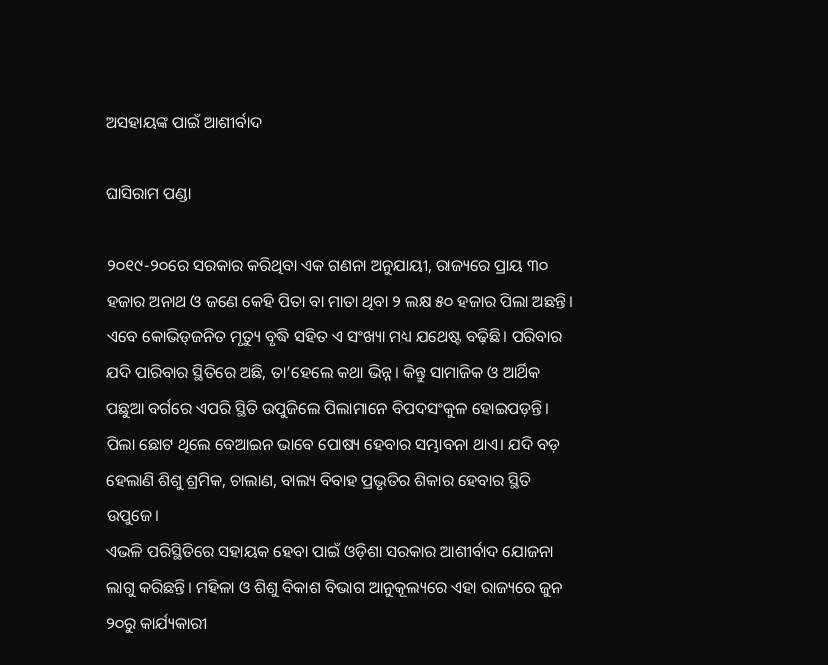ଅସହାୟଙ୍କ ପାଇଁ ଆଶୀର୍ବାଦ

ଘାସିରାମ ପଣ୍ଡା

୨୦୧୯-୨୦ରେ ସରକାର କରିଥିବା ଏକ ଗଣନା ଅନୁଯାୟୀ, ରାଜ୍ୟରେ ପ୍ରାୟ ୩୦ ହଜାର ଅନାଥ ଓ ଜଣେ କେହି ପିତା ବା ମାତା ଥିବା ୨ ଲକ୍ଷ ୫୦ ହଜାର ପିଲା ଅଛନ୍ତି। ଏବେ କୋଭିଡ୍‌ଜନିତ ମୃତ୍ୟୁ ବୃଦ୍ଧି ସହିତ ଏ ସଂଖ୍ୟା ମଧ୍ୟ ଯଥେଷ୍ଟ ବଢ଼ିଛି। ପରିବାର ଯଦି ପାରିବାର ସ୍ଥିତିରେ ଅଛି, ତା’ହେଲେ କଥା ଭିନ୍ନ। କିନ୍ତୁ ସାମାଜିକ ଓ ଆର୍ଥିକ ପଛୁଆ ବର୍ଗରେ ଏପରି ସ୍ଥିତି ଉପୁଜିଲେ ପିଲାମାନେ ବିପଦସଂକୁଳ ହୋଇପଡ଼ନ୍ତି। ପିଲା ଛୋଟ ଥିଲେ ବେଆଇନ ଭାବେ ପୋଷ୍ୟ ହେବାର ସମ୍ଭାବନା ଥାଏ। ଯଦି ବଡ଼ ହେଲାଣି ଶିଶୁ ଶ୍ରମିକ, ଚାଲାଣ, ବାଲ୍ୟ ବିବାହ ପ୍ରଭୃତିର ଶିକାର ହେବାର ସ୍ଥିତି ଉପୁଜେ।
ଏଭଳି ପରିସ୍ଥିତିରେ ସହାୟକ ହେବା ପାଇଁ ଓଡ଼ିଶା ସରକାର ଆଶୀର୍ବାଦ ଯୋଜନା ଲାଗୁ କରିଛନ୍ତି। ମହିଳା ଓ ଶିଶୁ ବିକାଶ ବିଭାଗ ଆନୁକୂଲ୍ୟରେ ଏହା ରାଜ୍ୟରେ ଜୁନ ୨୦ରୁ କାର୍ଯ୍ୟକାରୀ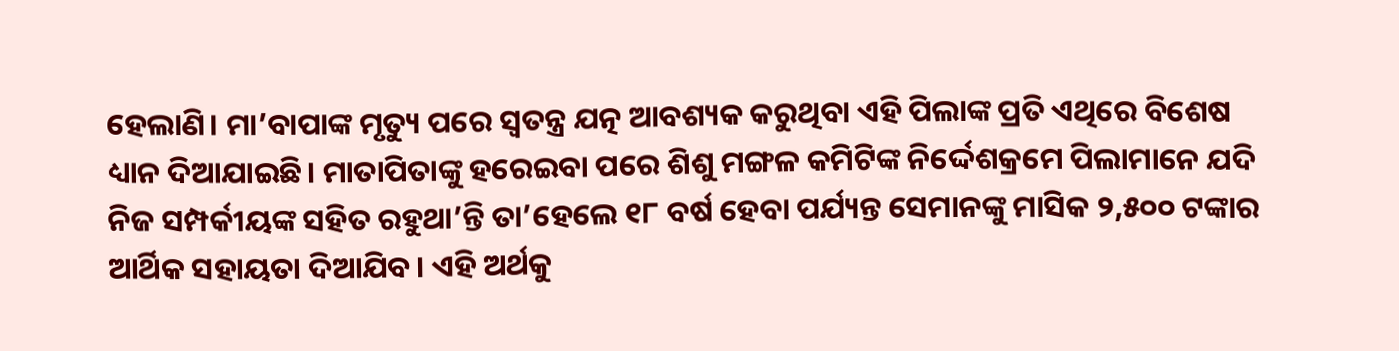ହେଲାଣି। ମା’ବାପାଙ୍କ ମୃତ୍ୟୁ ପରେ ସ୍ବତନ୍ତ୍ର ଯତ୍ନ ଆବଶ୍ୟକ କରୁଥିବା ଏହି ପିଲାଙ୍କ ପ୍ରତି ଏଥିରେ ବିଶେଷ ଧ୍ୟାନ ଦିଆଯାଇଛି। ମାତାପିତାଙ୍କୁ ହରେଇବା ପରେ ଶିଶୁ ମଙ୍ଗଳ କମିଟିଙ୍କ ନିର୍ଦ୍ଦେଶକ୍ରମେ ପିଲାମାନେ ଯଦି ନିଜ ସମ୍ପର୍କୀୟଙ୍କ ସହିତ ରହୁଥା’ନ୍ତି ତା’ହେଲେ ୧୮ ବର୍ଷ ହେବା ପର୍ଯ୍ୟନ୍ତ ସେମାନଙ୍କୁ ମାସିକ ୨,୫୦୦ ଟଙ୍କାର ଆର୍ଥିକ ସହାୟତା ଦିଆଯିବ। ଏହି ଅର୍ଥକୁ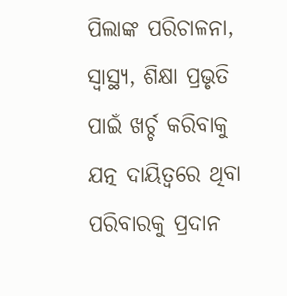ପିଲାଙ୍କ ପରିଚାଳନା, ସ୍ବାସ୍ଥ୍ୟ, ଶିକ୍ଷା ପ୍ରଭୃତି ପାଇଁ ଖର୍ଚ୍ଚ କରିବାକୁ ଯତ୍ନ ଦାୟିତ୍ୱରେ ଥିବା ପରିବାରକୁ ପ୍ରଦାନ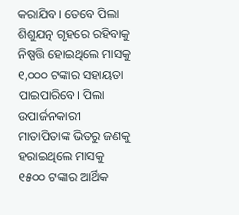କରାଯିବ। ତେବେ ପିଲା ଶିଶୁଯତ୍ନ ଗୃହରେ ରହିବାକୁ ନିଷ୍ପତ୍ତି ହୋଇଥିଲେ ମାସକୁ ୧,୦୦୦ ଟଙ୍କାର ସହାୟତା ପାଇପାରିବେ। ପିଲା ଉପାର୍ଜନକାରୀ ମାତାପିତାଙ୍କ ଭିତରୁ ଜଣକୁ ହରାଇଥିଲେ ମାସକୁ ୧୫୦୦ ଟଙ୍କାର ଆର୍ଥିକ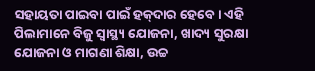ସହାୟତା ପାଇବା ପାଇଁ ହକ୍‌ଦାର ହେବେ। ଏହି ପିଲାମାନେ ବିଜୁ ସ୍ବାସ୍ଥ୍ୟ ଯୋଜନା, ଖାଦ୍ୟ ସୁରକ୍ଷା ଯୋଜନା ଓ ମାଗଣା ଶିକ୍ଷା, ଉଚ୍ଚ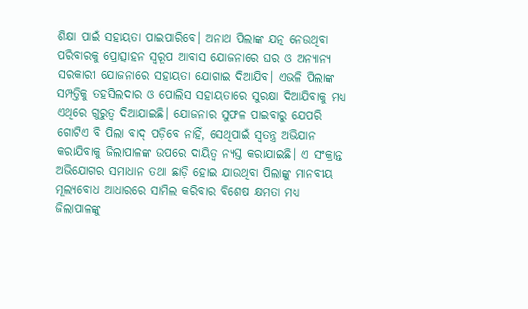ଶିକ୍ଷା ପାଇଁ ସହାୟତା ପାଇପାରିବେ। ଅନାଥ ପିଲାଙ୍କ ଯତ୍ନ ନେଉଥିବା ପରିବାରକୁ ପ୍ରୋତ୍ସାହନ ସ୍ବରୂପ ଆବାସ ଯୋଜନାରେ ଘର ଓ ଅନ୍ୟାନ୍ୟ ସରକାରୀ ଯୋଜନାରେ ସହାୟତା ଯୋଗାଇ ଦିଆଯିବ। ଏଭଳି ପିଲାଙ୍କ ସମ୍ପତ୍ତିକୁ ତହସିଲଦାର ଓ ପୋଲିସ ସହାୟତାରେ ସୁରକ୍ଷା ଦିଆଯିବାକୁ ମଧ୍ୟ ଏଥିରେ ଗୁରୁତ୍ୱ ଦିଆଯାଇଛି। ଯୋଜନାର ସୁଫଳ ପାଇବାରୁ ଯେପରି ଗୋଟିଏ ବି ପିଲା ବାଦ୍‌ ପଡ଼ିବେ ନାହିଁ, ସେଥିପାଇଁ ସ୍ବତନ୍ତ୍ର ଅଭିଯାନ କରାଯିବାକୁ ଜିଲାପାଳଙ୍କ ଉପରେ ଦାୟିତ୍ୱ ନ୍ୟସ୍ତ କରାଯାଇଛି। ଏ ସଂକ୍ରାନ୍ତ ଅଭିଯୋଗର ସମାଧାନ ତଥା ଛାଡ଼ି ହୋଇ ଯାଉଥିବା ପିଲାଙ୍କୁ ମାନବୀୟ ମୂଲ୍ୟବୋଧ ଆଧାରରେ ସାମିଲ କରିବାର ବିଶେଷ କ୍ଷମତା ମଧ୍ୟ ଜିଲାପାଳଙ୍କୁ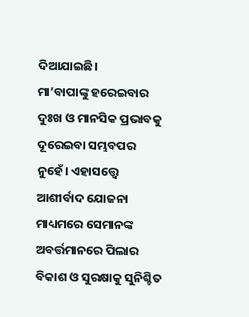ଦିଆଯାଇଛି।
ମା’ବାପାଙ୍କୁ ହରେଇବାର ଦୁଃଖ ଓ ମାନସିକ ପ୍ରଭାବକୁ ଦୂରେଇବା ସମ୍ଭବପର ନୁହେଁ। ଏହାସତ୍ତ୍ୱେ ଆଶୀର୍ବାଦ ଯୋଜନା ମାଧ୍ୟମରେ ସେମାନଙ୍କ ଅବର୍ତ୍ତମାନରେ ପିଲାର ବିକାଶ ଓ ସୁରକ୍ଷାକୁ ସୁନିଶ୍ଚିତ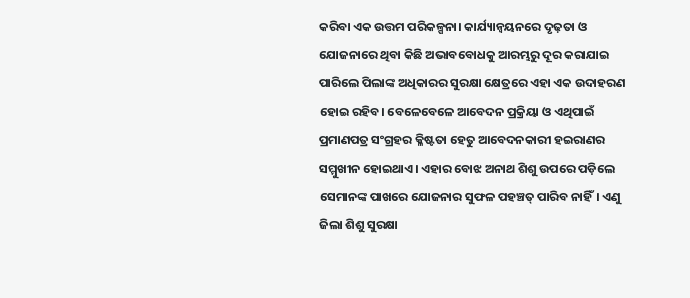କରିବା ଏକ ଉତ୍ତମ ପରିକଳ୍ପନା। କାର୍ଯ୍ୟାନ୍ବୟନରେ ଦୃଢ଼ତା ଓ ଯୋଜନାରେ ଥିବା କିଛି ଅଭାବବୋଧକୁ ଆରମ୍ଭରୁ ଦୂର କରାଯାଇ ପାରିଲେ ପିଲାଙ୍କ ଅଧିକାରର ସୁରକ୍ଷା କ୍ଷେତ୍ରରେ ଏହା ଏକ ଉଦାହରଣ ହୋଇ ରହିବ। ବେଳେବେଳେ ଆବେଦନ ପ୍ରକ୍ରିୟା ଓ ଏଥିପାଇଁ ପ୍ରମାଣପତ୍ର ସଂଗ୍ରହର କ୍ଳିଷ୍ଟତା ହେତୁ ଆବେଦନକାରୀ ହଇରାଣର ସମ୍ମୁଖୀନ ହୋଇଥାଏ। ଏହାର ବୋଝ ଅନାଥ ଶିଶୁ ଉପରେ ପଡ଼ିଲେ ସେମାନଙ୍କ ପାଖରେ ଯୋଜନାର ସୁଫଳ ପହଞ୍ଚତ୍ ପାରିବ ନାହିଁ। ଏଣୁ ଜିଲା ଶିଶୁ ସୁରକ୍ଷା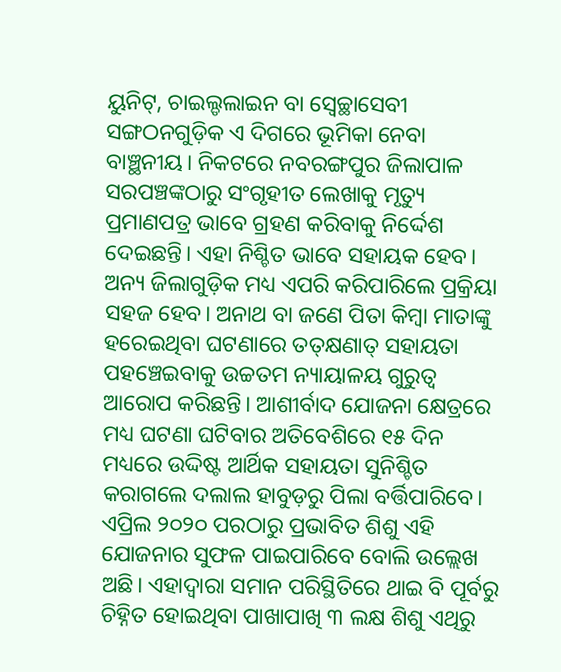ୟୁନିଟ୍‌, ଚାଇଲ୍ଡଲାଇନ ବା ସ୍ବେଚ୍ଛାସେବୀ ସଙ୍ଗଠନଗୁଡ଼ିକ ଏ ଦିଗରେ ଭୂମିକା ନେବା ବାଞ୍ଛନୀୟ। ନିକଟରେ ନବରଙ୍ଗପୁର ଜିଲାପାଳ ସରପଞ୍ଚଙ୍କଠାରୁ ସଂଗୃହୀତ ଲେଖାକୁ ମୃତ୍ୟୁ ପ୍ରମାଣପତ୍ର ଭାବେ ଗ୍ରହଣ କରିବାକୁ ନିର୍ଦ୍ଦେଶ ଦେଇଛନ୍ତି। ଏହା ନିଶ୍ଚିତ ଭାବେ ସହାୟକ ହେବ। ଅନ୍ୟ ଜିଲାଗୁଡ଼ିକ ମଧ୍ୟ ଏପରି କରିପାରିଲେ ପ୍ରକ୍ରିୟା ସହଜ ହେବ। ଅନାଥ ବା ଜଣେ ପିତା କିମ୍ବା ମାତାଙ୍କୁ ହରେଇଥିବା ଘଟଣାରେ ତତ୍‌କ୍ଷଣାତ୍‌ ସହାୟତା ପହଞ୍ଚେଇବାକୁ ଉଚ୍ଚତମ ନ୍ୟାୟାଳୟ ଗୁରୁତ୍ୱ ଆରୋପ କରିଛନ୍ତି। ଆଶୀର୍ବାଦ ଯୋଜନା କ୍ଷେତ୍ରରେ ମଧ୍ୟ ଘଟଣା ଘଟିବାର ଅତିବେଶିରେ ୧୫ ଦିନ ମଧ୍ୟରେ ଉଦ୍ଦିଷ୍ଟ ଆର୍ଥିକ ସହାୟତା ସୁନିଶ୍ଚିତ କରାଗଲେ ଦଲାଲ ହାବୁଡ଼ରୁ ପିଲା ବର୍ତ୍ତିପାରିବେ। ଏପ୍ରିଲ ୨୦୨୦ ପରଠାରୁ ପ୍ରଭାବିତ ଶିଶୁ ଏହି ଯୋଜନାର ସୁଫଳ ପାଇପାରିବେ ବୋଲି ଉଲ୍ଲେଖ ଅଛି। ଏହାଦ୍ୱାରା ସମାନ ପରିସ୍ଥିତିରେ ଥାଇ ବି ପୂର୍ବରୁ ଚିହ୍ନିତ ହୋଇଥିବା ପାଖାପାଖି ୩ ଲକ୍ଷ ଶିଶୁ ଏଥିରୁ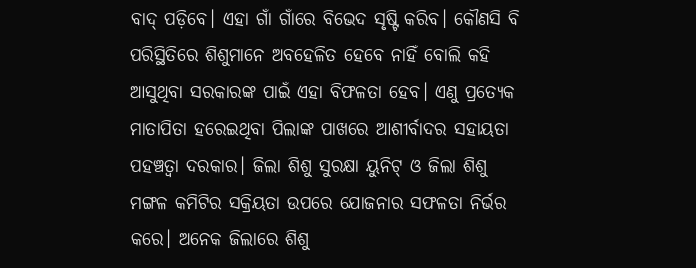ବାଦ୍‌ ପଡ଼ିବେ। ଏହା ଗାଁ ଗାଁରେ ବିଭେଦ ସୃଷ୍ଟି କରିବ। କୌଣସି ବି ପରିସ୍ଥିତିରେ ଶିଶୁମାନେ ଅବହେଳିତ ହେବେ ନାହିଁ ବୋଲି କହି ଆସୁଥିବା ସରକାରଙ୍କ ପାଇଁ ଏହା ବିଫଳତା ହେବ। ଏଣୁ ପ୍ରତ୍ୟେକ ମାତାପିତା ହରେଇଥିବା ପିଲାଙ୍କ ପାଖରେ ଆଶୀର୍ବାଦର ସହାୟତା ପହଞ୍ଚତ୍ବା ଦରକାର। ଜିଲା ଶିଶୁ ସୁରକ୍ଷା ୟୁନିଟ୍‌ ଓ ଜିଲା ଶିଶୁ ମଙ୍ଗଳ କମିଟିର ସକ୍ରିୟତା ଉପରେ ଯୋଜନାର ସଫଳତା ନିର୍ଭର କରେ। ଅନେକ ଜିଲାରେ ଶିଶୁ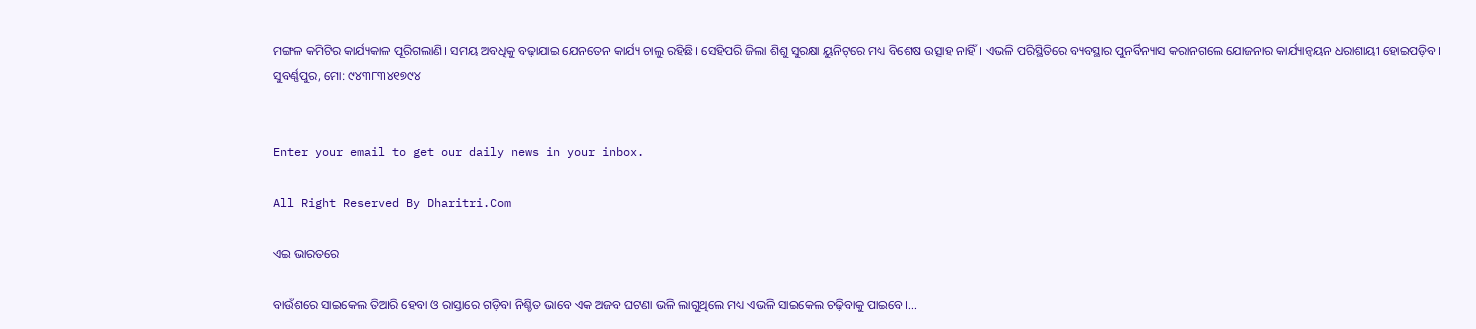ମଙ୍ଗଳ କମିଟିର କାର୍ଯ୍ୟକାଳ ପୂରିଗଲାଣି। ସମୟ ଅବଧିକୁ ବଢ଼ାଯାଇ ଯେନତେନ କାର୍ଯ୍ୟ ଚାଲୁ ରହିଛି। ସେହିପରି ଜିଲା ଶିଶୁ ସୁରକ୍ଷା ୟୁନିଟ୍‌ରେ ମଧ୍ୟ ବିଶେଷ ଉତ୍ସାହ ନାହିଁ। ଏଭଳି ପରିସ୍ଥିତିରେ ବ୍ୟବସ୍ଥାର ପୁନର୍ବିନ୍ୟାସ କରାନଗଲେ ଯୋଜନାର କାର୍ଯ୍ୟାନ୍ବୟନ ଧରାଶାୟୀ ହୋଇପଡ଼ିବ।
ସୁବର୍ଣ୍ଣପୁର, ମୋ: ୯୪୩୮୩୪୧୭୯୪


Enter your email to get our daily news in your inbox.

All Right Reserved By Dharitri.Com

ଏଇ ଭାରତରେ

ବାଉଁଶରେ ସାଇକେଲ ତିଆରି ହେବା ଓ ରାସ୍ତାରେ ଗଡ଼ିବା ନିଶ୍ଚିତ ଭାବେ ଏକ ଅଜବ ଘଟଣା ଭଳି ଲାଗୁଥିଲେ ମଧ୍ୟ ଏଭଳି ସାଇକେଲ ଚଢ଼ିବାକୁ ପାଇବେ।...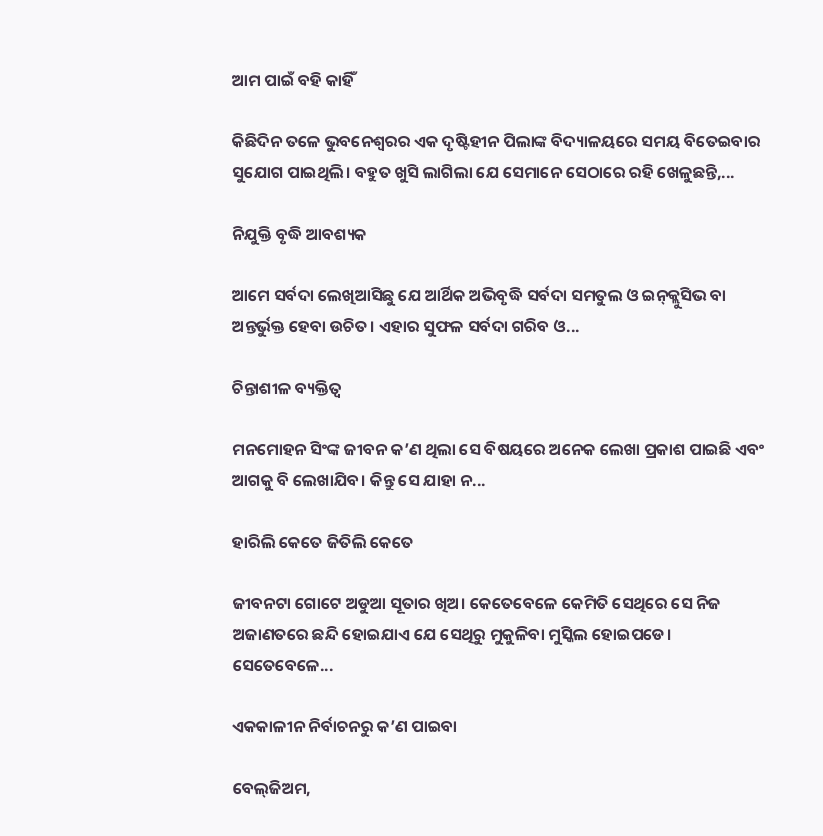ଆମ ପାଇଁ ବହି କାହିଁ

କିଛିଦିନ ତଳେ ଭୁବନେଶ୍ୱରର ଏକ ଦୃଷ୍ଟିହୀନ ପିଲାଙ୍କ ବିଦ୍ୟାଳୟରେ ସମୟ ବିତେଇବାର ସୁଯୋଗ ପାଇଥିଲି। ବହୁତ ଖୁସି ଲାଗିଲା ଯେ ସେମାନେ ସେଠାରେ ରହି ଖେଳୁଛନ୍ତି,...

ନିଯୁକ୍ତି ବୃଦ୍ଧି ଆବଶ୍ୟକ

ଆମେ ସର୍ବଦା ଲେଖିଆସିଛୁ ଯେ ଆର୍ଥିକ ଅଭିବୃଦ୍ଧି ସର୍ବଦା ସମତୁଲ ଓ ଇନ୍‌କ୍ଲୁସିଭ ବା ଅନ୍ତର୍ଭୁକ୍ତ ହେବା ଉଚିତ। ଏହାର ସୁଫଳ ସର୍ବଦା ଗରିବ ଓ...

ଚିନ୍ତାଶୀଳ ବ୍ୟକ୍ତିତ୍ୱ

ମନମୋହନ ସିଂଙ୍କ ଜୀବନ କ’ଣ ଥିଲା ସେ ବିଷୟରେ ଅନେକ ଲେଖା ପ୍ରକାଶ ପାଇଛି ଏବଂ ଆଗକୁ ବି ଲେଖାଯିବ। କିନ୍ତୁ ସେ ଯାହା ନ...

ହାରିଲି କେତେ ଜିତିଲି କେତେ

ଜୀବନଟା ଗୋଟେ ଅଡୁଆ ସୂତାର ଖିଅ। କେତେବେଳେ କେମିତି ସେଥିରେ ସେ ନିଜ ଅଜାଣତରେ ଛନ୍ଦି ହୋଇଯାଏ ଯେ ସେଥିରୁ ମୁକୁଳିବା ମୁସ୍କିଲ ହୋଇପଡେ। ସେତେବେଳେ...

ଏକକାଳୀନ ନିର୍ବାଚନରୁ କ’ଣ ପାଇବା

ବେଲ୍‌ଜିଅମ,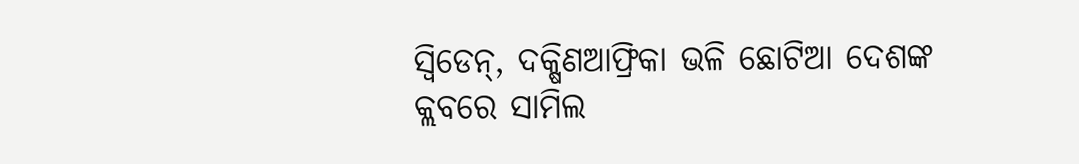ସ୍ବିଡେନ୍‌, ଦକ୍ଷିଣଆଫ୍ରିକା ଭଳି ଛୋଟିଆ ଦେଶଙ୍କ କ୍ଲବରେ ସାମିଲ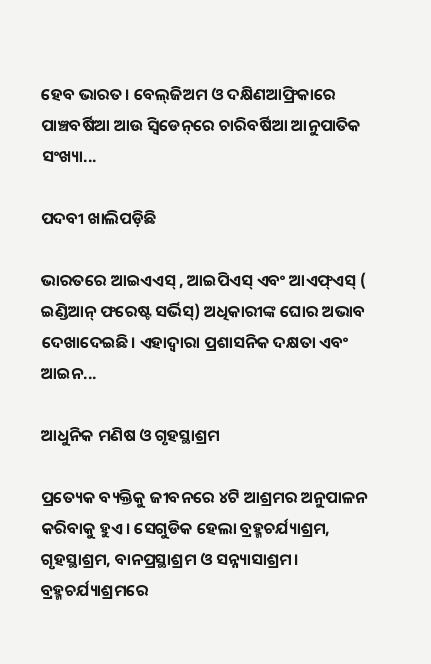ହେବ ଭାରତ। ବେଲ୍‌ଜିଅମ ଓ ଦକ୍ଷିଣଆଫ୍ରିକାରେ ପାଞ୍ଚବର୍ଷିଆ ଆଉ ସ୍ବିଡେନ୍‌ରେ ଚାରିବର୍ଷିଆ ଆନୁପାତିକ ସଂଖ୍ୟା...

ପଦବୀ ଖାଲିପଡ଼ିଛି

ଭାରତରେ ଆଇଏଏସ୍‌ , ଆଇପିଏସ୍‌ ଏବଂ ଆଏଫ୍‌ଏସ୍‌ ( ଇଣ୍ଡିଆନ୍‌ ଫରେଷ୍ଟ ସର୍ଭିସ୍‌) ଅଧିକାରୀଙ୍କ ଘୋର ଅଭାବ ଦେଖାଦେଇଛି। ଏହାଦ୍ୱାରା ପ୍ରଶାସନିକ ଦକ୍ଷତା ଏବଂ ଆଇନ...

ଆଧୁନିକ ମଣିଷ ଓ ଗୃହସ୍ଥାଶ୍ରମ

ପ୍ରତ୍ୟେକ ବ୍ୟକ୍ତିକୁ ଜୀବନରେ ୪ଟି ଆଶ୍ରମର ଅନୁପାଳନ କରିବାକୁ ହୁଏ। ସେଗୁଡିକ ହେଲା ବ୍ରହ୍ମଚର୍ଯ୍ୟାଶ୍ରମ, ଗୃହସ୍ଥାଶ୍ରମ, ବାନପ୍ରସ୍ଥାଶ୍ରମ ଓ ସନ୍ନ୍ୟାସାଶ୍ରମ। ବ୍ରହ୍ମଚର୍ଯ୍ୟାଶ୍ରମରେ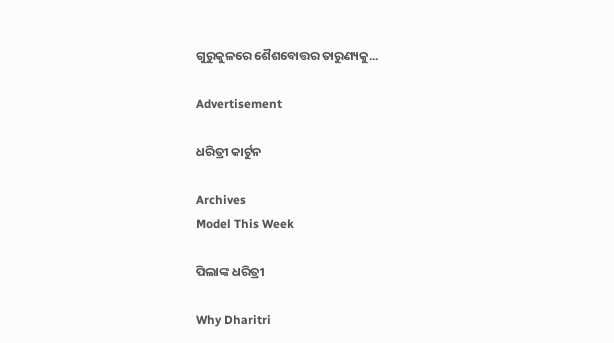ଗୁରୁକୁଳରେ ଶୈଶବୋତ୍ତର ତାରୁଣ୍ୟକୁ...

Advertisement

ଧରିତ୍ରୀ କାର୍ଟୁନ

Archives
Model This Week

ପିଲାଙ୍କ ଧରିତ୍ରୀ

Why Dharitri